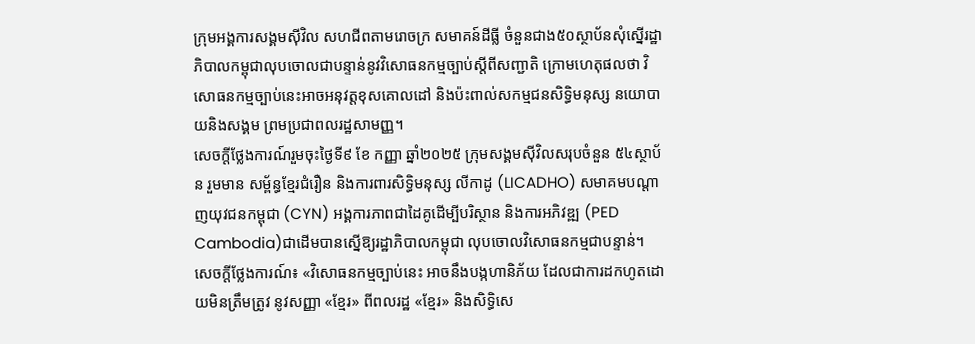ក្រុមអង្គការសង្គមស៊ីវិល សហជីពតាមរោចក្រ សមាគន៍ដីធ្លី ចំនួនជាង៥០ស្ថាប័នសុំស្នើរដ្ឋាភិបាលកម្ពុជាលុបចោលជាបន្ទាន់នូវវិសោធនកម្មច្បាប់ស្តីពីសញ្ជាតិ ក្រោមហេតុផលថា វិសោធនកម្មច្បាប់នេះអាចអនុវត្តខុសគោលដៅ និងប៉ះពាល់សកម្មជនសិទ្ធិមនុស្ស នយោបាយនិងសង្គម ព្រមប្រជាពលរដ្ឋសាមញ្ញ។
សេចក្ដីថ្លែងការណ៍រួមចុះថ្ងៃទី៩ ខែ កញ្ញា ឆ្នាំ២០២៥ ក្រុមសង្គមស៊ីវិលសរុបចំនួន ៥៤ស្ថាប័ន រួមមាន សម្ព័ន្ធខ្មែរជំរឿន និងការពារសិទ្ធិមនុស្ស លីកាដូ (LICADHO) សមាគមបណ្តាញយុវជនកម្ពុជា (CYN) អង្គការភាពជាដៃគូដើម្បីបរិស្ថាន និងការអភិវឌ្ឍ (PED Cambodia)ជាដើមបានស្នើឱ្យរដ្ឋាភិបាលកម្ពុជា លុបចោលវិសោធនកម្មជាបន្ទាន់។
សេចក្ដីថ្លែងការណ៍៖ «វិសោធនកម្មច្បាប់នេះ អាចនឹងបង្កហានិភ័យ ដែលជាការដកហូតដោយមិនត្រឹមត្រូវ នូវសញ្ញា «ខ្មែរ» ពីពលរដ្ឋ «ខ្មែរ» និងសិទ្ធិសេ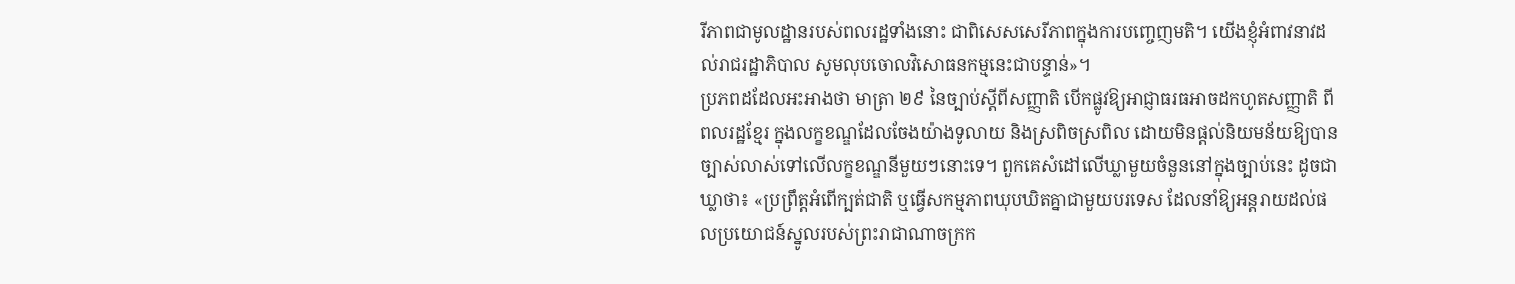រីភាពជាមូលដ្ឋានរបស់ពលរដ្ឋទាំងនោះ ជាពិសេសសេរីភាពក្នុងការបញ្ចេញមតិ។ យើងខ្ញុំអំពាវនាវដល់រាជរដ្ឋាភិបាល សូមលុបចោលវិសោធនកម្មនេះជាបន្ទាន់»។
ប្រភពដដែលអះអាងថា មាត្រា ២៩ នៃច្បាប់ស្តីពីសញ្ញាតិ បើកផ្លូវឱ្យអាជ្ញាធរធអាចដកហូតសញ្ញាតិ ពីពលរដ្ឋខ្មែរ ក្នុងលក្ខខណ្ឌដែលចែងយ៉ាងទូលាយ និងស្រពិចស្រពិល ដោយមិនផ្តល់និយមន័យឱ្យបានច្បាស់លាស់ទៅលើលក្ខខណ្ឌនីមួយៗនោះទេ។ ពួកគេសំដៅលើឃ្លាមួយចំនួននៅក្នុងច្បាប់នេះ ដូចជាឃ្លាថា៖ «ប្រព្រឹត្តអំពើក្បត់ជាតិ ឬធ្វើសកម្មភាពឃុបឃិតគ្នាជាមួយបរទេស ដែលនាំឱ្យអន្តរាយដល់ផលប្រយោជន៍ស្នូលរបស់ព្រះរាជាណាចក្រក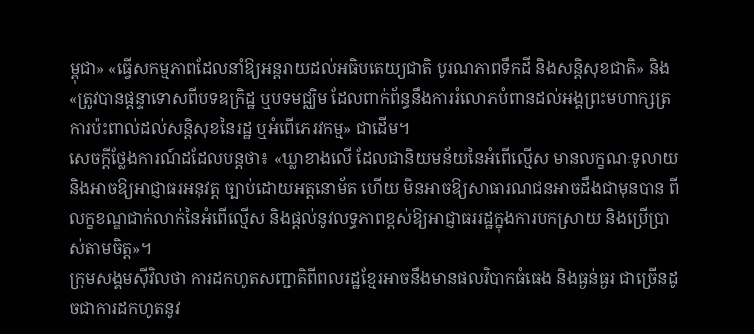ម្ពុជា» «ធ្វើសកម្មភាពដែលនាំឱ្យអន្តរាយដល់អធិបតេយ្យជាតិ បូរណភាពទឹកដី និងសន្តិសុខជាតិ» និង «ត្រូវបានផ្ដន្ទាទោសពីបទឧក្រិដ្ឋ ឬបទមជ្ឈិម ដែលពាក់ព័ន្ធនឹងការរំលោភបំពានដល់អង្គព្រះមហាក្សត្រ ការប៉ះពាល់ដល់សន្តិសុខនៃរដ្ឋ ឬអំពើភេរវកម្ម» ជាដើម។
សេចក្ដីថ្លែងការណ៍ដដែលបន្តថា៖ «ឃ្លាខាងលើ ដែលជានិយមន័យនៃអំពើល្មើស មានលក្ខណៈទូលាយ និងអាចឱ្យអាជ្ញាធរអនុវត្ត ច្បាប់ដោយអត្តនោម័ត ហើយ មិនអាចឱ្យសាធារណជនអាចដឹងជាមុនបាន ពីលក្ខខណ្ឌជាក់លាក់នៃអំពើល្មើស និងផ្តល់នូវលទ្ធភាពខ្ពស់ឱ្យអាជ្ញាធររដ្ឋក្នុងការបកស្រាយ និងប្រើប្រាស់តាមចិត្ត»។
ក្រុមសង្គមស៊ីវិលថា ការដកហូតសញ្ជាតិពីពលរដ្ឋខ្មែរអាចនឹងមានផលវិបាកធំធេង និងធ្ងន់ធ្ងរ ជាច្រើនដូចជាការដកហូតនូវ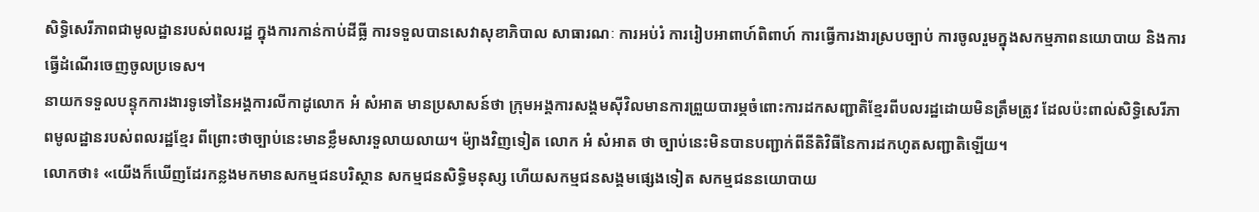សិទ្ធិសេរីភាពជាមូលដ្ឋានរបស់ពលរដ្ឋ ក្នុងការកាន់កាប់ដីធ្លី ការទទួលបានសេវាសុខាភិបាល សាធារណៈ ការអប់រំ ការរៀបអាពាហ៍ពិពាហ៍ ការធ្វើការងារស្របច្បាប់ ការចូលរួមក្នុងសកម្មភាពនយោបាយ និងការធ្វើដំណើរចេញចូលប្រទេស។
នាយកទទួលបន្ទុកការងារទូទៅនៃអង្គការលីកាដូលោក អំ សំអាត មានប្រសាសន៍ថា ក្រុមអង្គការសង្គមស៊ីវិលមានការព្រួយបារម្ភចំពោះការដកសញ្ជាតិខ្មែរពីបលរដ្ឋដោយមិនត្រឹមត្រូវ ដែលប៉ះពាល់សិទ្ធិសេរីភាពមូលដ្ឋានរបស់ពលរដ្ឋខ្មែរ ពីព្រោះថាច្បាប់នេះមានខ្លឹមសារទួលាយលាយ។ ម៉្យាងវិញទៀត លោក អំ សំអាត ថា ច្បាប់នេះមិនបានបញ្ជាក់ពីនីតិវិធីនៃការដកហូតសញ្ជាតិឡើយ។
លោកថា៖ «យើងក៏ឃើញដែរកន្លងមកមានសកម្មជនបរិស្ថាន សកម្មជនសិទ្ធិមនុស្ស ហើយសកម្មជនសង្គមផ្សេងទៀត សកម្មជននយោបាយ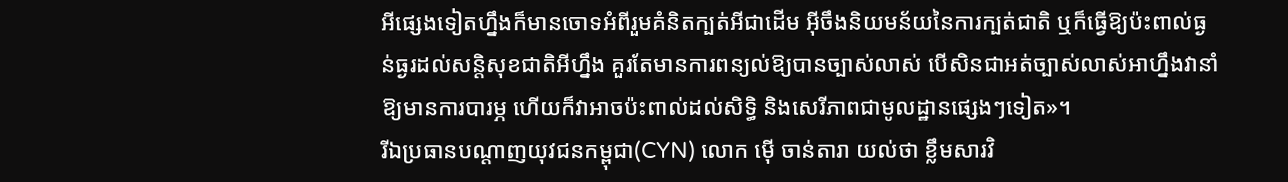អីផ្សេងទៀតហ្នឹងក៏មានចោទអំពីរួមគំនិតក្បត់អីជាដើម អ៊ីចឹងនិយមន័យនៃការក្បត់ជាតិ ឬក៏ធ្វើឱ្យប៉ះពាល់ធ្ងន់ធ្ងរដល់សន្តិសុខជាតិអីហ្នឹង គួរតែមានការពន្យល់ឱ្យបានច្បាស់លាស់ បើសិនជាអត់ច្បាស់លាស់អាហ្នឹងវានាំឱ្យមានការបារម្ភ ហើយក៏វាអាចប៉ះពាល់ដល់សិទ្ធិ និងសេរីភាពជាមូលដ្ឋានផ្សេងៗទៀត»។
រីឯប្រធានបណ្ដាញយុវជនកម្ពុជា(CYN) លោក ម៉ើ ចាន់តារា យល់ថា ខ្លឹមសារវិ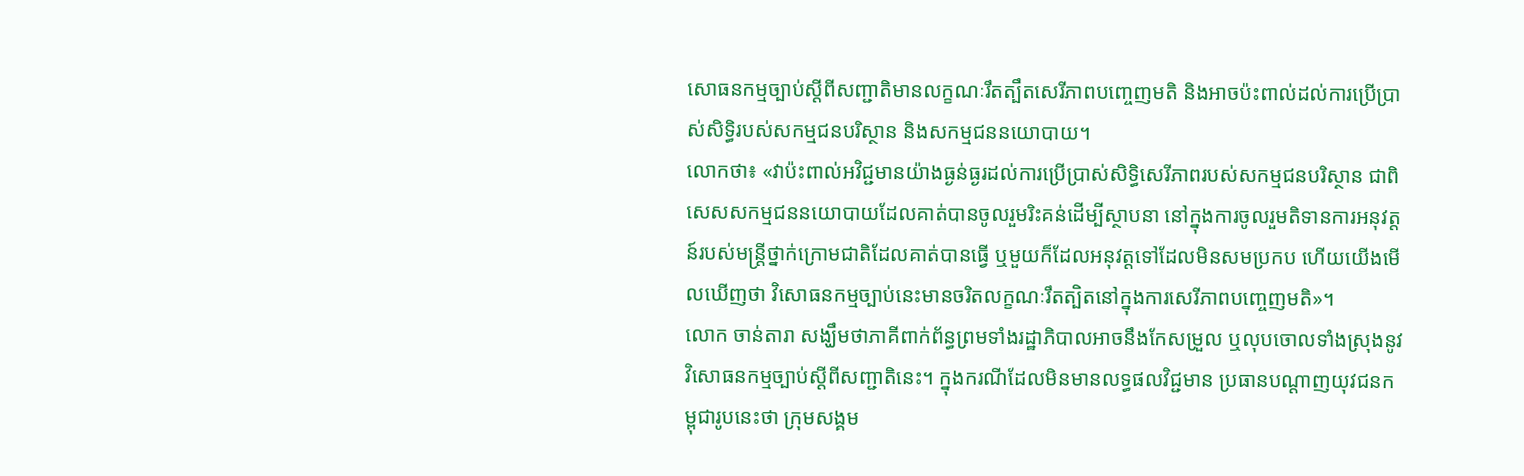សោធនកម្មច្បាប់ស្ដីពីសញ្ជាតិមានលក្ខណៈរឹតត្បឹតសេរីភាពបញ្ចេញមតិ និងអាចប៉ះពាល់ដល់ការប្រើប្រាស់សិទ្ធិរបស់សកម្មជនបរិស្ថាន និងសកម្មជននយោបាយ។
លោកថា៖ «វាប៉ះពាល់អវិជ្ជមានយ៉ាងធ្ងន់ធ្ងរដល់ការប្រើប្រាស់សិទ្ធិសេរីភាពរបស់សកម្មជនបរិស្ថាន ជាពិសេសសកម្មជននយោបាយដែលគាត់បានចូលរួមរិះគន់ដើម្បីស្ថាបនា នៅក្នុងការចូលរួមតិទានការអនុវត្តន៍របស់មន្ត្រីថ្នាក់ក្រោមជាតិដែលគាត់បានធ្វើ ឬមួយក៏ដែលអនុវត្តទៅដែលមិនសមប្រកប ហើយយើងមើលឃើញថា វិសោធនកម្មច្បាប់នេះមានចរិតលក្ខណៈរឹតត្បិតនៅក្នុងការសេរីភាពបញ្ចេញមតិ»។
លោក ចាន់តារា សង្ឃឹមថាភាគីពាក់ព័ន្ធព្រមទាំងរដ្ឋាភិបាលអាចនឹងកែសម្រួល ឬលុបចោលទាំងស្រុងនូវវិសោធនកម្មច្បាប់ស្ដីពីសញ្ជាតិនេះ។ ក្នុងករណីដែលមិនមានលទ្ធផលវិជ្ជមាន ប្រធានបណ្ដាញយុវជនកម្ពុជារូបនេះថា ក្រុមសង្គម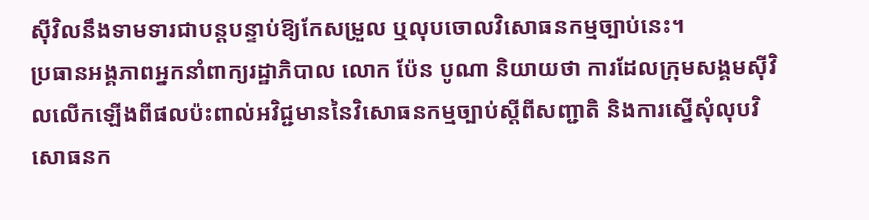ស៊ីវិលនឹងទាមទារជាបន្តបន្ទាប់ឱ្យកែសម្រួល ឬលុបចោលវិសោធនកម្មច្បាប់នេះ។
ប្រធានអង្គភាពអ្នកនាំពាក្យរដ្ឋាភិបាល លោក ប៉ែន បូណា និយាយថា ការដែលក្រុមសង្គមស៊ីវិលលើកឡើងពីផលប៉ះពាល់អវិជ្ជមាននៃវិសោធនកម្មច្បាប់ស្ដីពីសញ្ជាតិ និងការស្នើសុំលុបវិសោធនក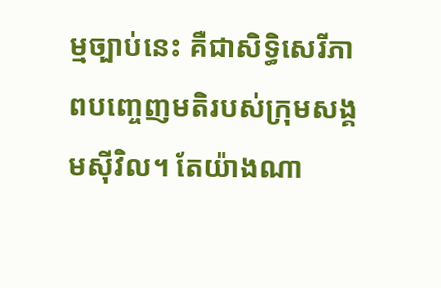ម្មច្បាប់នេះ គឺជាសិទ្ធិសេរីភាពបញ្ចេញមតិរបស់ក្រុមសង្គមស៊ីវិល។ តែយ៉ាងណា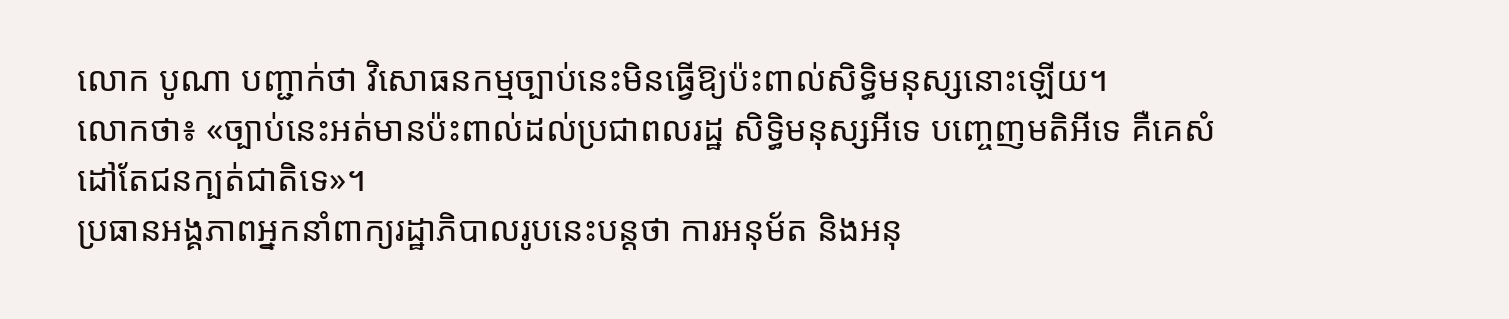លោក បូណា បញ្ជាក់ថា វិសោធនកម្មច្បាប់នេះមិនធ្វើឱ្យប៉ះពាល់សិទ្ធិមនុស្សនោះឡើយ។
លោកថា៖ «ច្បាប់នេះអត់មានប៉ះពាល់ដល់ប្រជាពលរដ្ឋ សិទ្ធិមនុស្សអីទេ បញ្ចេញមតិអីទេ គឺគេសំដៅតែជនក្បត់ជាតិទេ»។
ប្រធានអង្គភាពអ្នកនាំពាក្យរដ្ឋាភិបាលរូបនេះបន្តថា ការអនុម័ត និងអនុ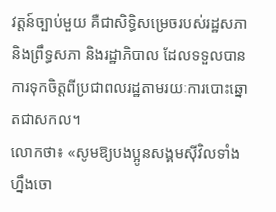វត្តន៍ច្បាប់មួយ គឺជាសិទ្ធិសម្រេចរបស់រដ្ឋសភា និងព្រឹទ្ធសភា និងរដ្ឋាភិបាល ដែលទទួលបានការទុកចិត្តពីប្រជាពលរដ្ឋតាមរយៈការបោះឆ្នោតជាសកល។
លោកថា៖ «សូមឱ្យបងប្អូនសង្គមស៊ីវិលទាំងហ្នឹងចោ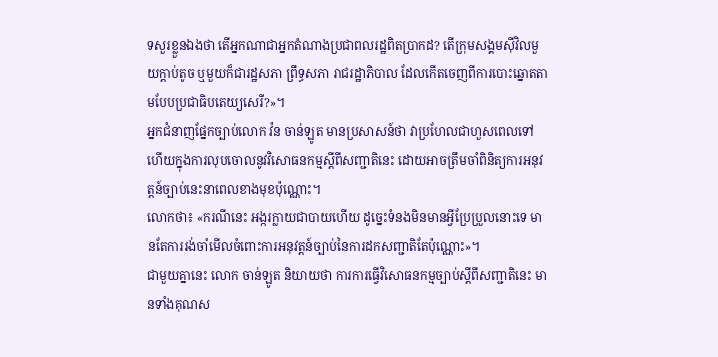ទសួរខ្លួនឯងថា តើអ្នកណាជាអ្នកតំណាងប្រជាពលរដ្ឋពិតប្រាកដ? តើក្រុមសង្គមស៊ីវិលមួយក្ដាប់តូច ឬមួយក៏ជារដ្ឋសភា ព្រឹទ្ធសភា រាជរដ្ឋាភិបាល ដែលកើតចេញពីការបោះឆ្នោតតាមបែបប្រជាធិបតេយ្យសេរី?»។
អ្នកជំនាញផ្នែកច្បាប់លោក វ៉ន ចាន់ឡូត មានប្រសាសន៍ថា វាប្រហែលជាហួសពេលទៅហើយក្នុងការលុបចោលនូវវិសោធនកម្មស្ដីពីសញ្ជាតិនេះ ដោយអាចត្រឹមចាំពិនិត្យការអនុវត្តន៍ច្បាប់នេះនាពេលខាងមុខប៉ុណ្ណោះ។
លោកថា៖ «ករណីនេះ អង្ករក្លាយជាបាយហើយ ដូច្នេះទំនងមិនមានអ្វីប្រែប្រួលនោះទេ មានតែការរង់ចាំមើលចំពោះការអនុវត្តន៍ច្បាប់នៃការដកសញ្ជាតិតែប៉ុណ្ណោះ»។
ជាមួយគ្នានេះ លោក ចាន់ឡូត និយាយថា ការការធ្វើវិសោធនកម្មច្បាប់ស្ដីពីសញ្ជាតិនេះ មានទាំងគុណស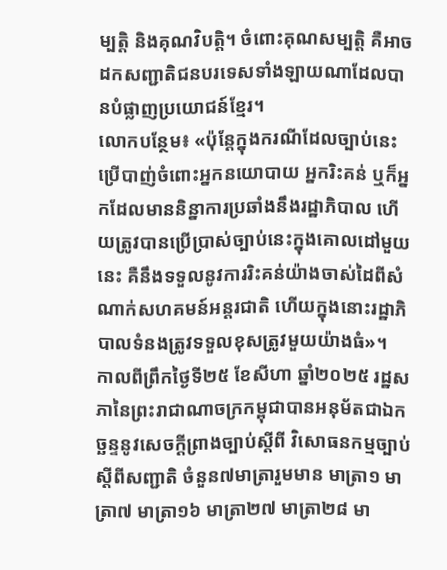ម្បត្តិ និងគុណវិបត្តិ។ ចំពោះគុណសម្បត្តិ គឺអាចដកសញ្ជាតិជនបរទេសទាំងឡាយណាដែលបានបំផ្លាញប្រយោជន៍ខ្មែរ។
លោកបន្ថែម៖ «ប៉ុន្តែក្នុងករណីដែលច្បាប់នេះប្រើបាញ់ចំពោះអ្នកនយោបាយ អ្នករិះគន់ ឬក៏អ្នកដែលមាននិន្នាការប្រឆាំងនឹងរដ្ឋាភិបាល ហើយត្រូវបានប្រើប្រាស់ច្បាប់នេះក្នុងគោលដៅមួយនេះ គឺនឹងទទួលនូវការរិះគន់យ៉ាងចាស់ដៃពីសំណាក់សហគមន៍អន្តរជាតិ ហើយក្នុងនោះរដ្ឋាភិបាលទំនងត្រូវទទួលខុសត្រូវមួយយ៉ាងធំ»។
កាលពីព្រឹកថ្ងៃទី២៥ ខែសីហា ឆ្នាំ២០២៥ រដ្ឋសភានៃព្រះរាជាណាចក្រកម្ពុជាបានអនុម័តជាឯកច្ឆន្ទនូវសេចក្តីព្រាងច្បាប់ស្តីពី វិសោធនកម្មច្បាប់ស្តីពីសញ្ជាតិ ចំនួន៧មាត្រារួមមាន មាត្រា១ មាត្រា៧ មាត្រា១៦ មាត្រា២៧ មាត្រា២៨ មា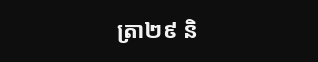ត្រា២៩ និ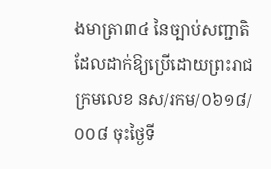ងមាត្រា៣៤ នៃច្បាប់សញ្ជាតិដែលដាក់ឱ្យប្រើដោយព្រះរាជក្រមលេខ នស/រកម/០៦១៨/០០៨ ចុះថ្ងៃទី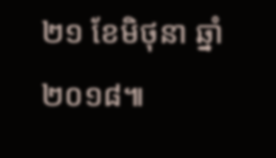២១ ខែមិថុនា ឆ្នាំ២០១៨៕